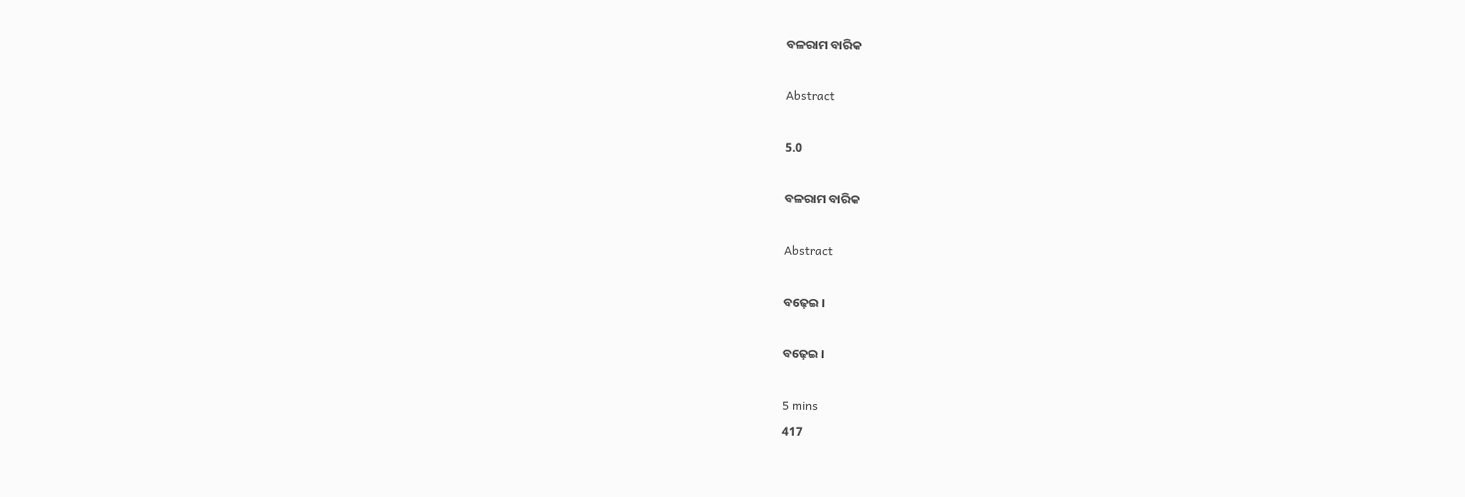ବଳରାମ ବାରିକ

Abstract

5.0

ବଳରାମ ବାରିକ

Abstract

ବଢ଼େଇ ।

ବଢ଼େଇ ।

5 mins
417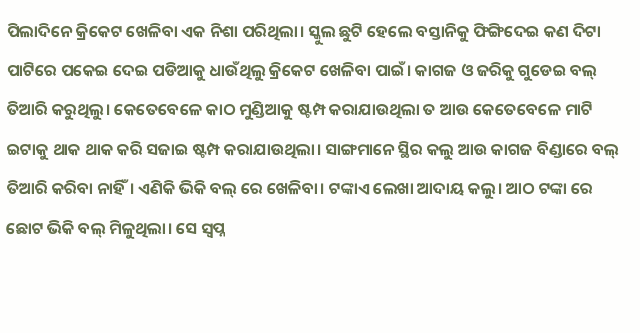ପିଲାଦିନେ କ୍ରିକେଟ ଖେଳିବା ଏକ ନିଶା ପରିଥିଲା। ସ୍କୁଲ ଛୁଟି ହେଲେ ବସ୍ତାନିକୁ ଫିଙ୍ଗିଦେଇ କଣ ଦିଟା ପାଟିରେ ପକେଇ ଦେଇ ପଡିଆକୁ ଧାଉଁଥିଲୁ କ୍ରିକେଟ ଖେଳିବା ପାଇଁ। କାଗଜ ଓ ଜରିକୁ ଗୁଡେଇ ବଲ୍ ତିଆରି କରୁଥିଲୁ। କେତେବେଳେ କାଠ ମୁଣ୍ଡିଆକୁ ଷ୍ଟମ୍ପ କରାଯାଉଥିଲା ତ ଆଉ କେତେବେଳେ ମାଟି ଇଟାକୁ ଥାକ ଥାକ କରି ସଜାଇ ଷ୍ଟମ୍ପ କରାଯାଉଥିଲା। ସାଙ୍ଗମାନେ ସ୍ଥିର କଲୁ ଆଉ କାଗଜ ବିଣ୍ଡାରେ ବଲ୍ ତିଆରି କରିବା ନାହିଁ। ଏଣିକି ଭିକି ବଲ୍ ରେ ଖେଳିବା। ଟଙ୍କାଏ ଲେଖା ଆଦାୟ କଲୁ। ଆଠ ଟଙ୍କା ରେ ଛୋଟ ଭିକି ବଲ୍ ମିଳୁଥିଲା। ସେ ସ୍ୱପ୍ନ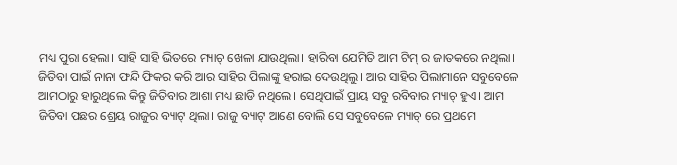ମଧ୍ୟ ପୁରା ହେଲା। ସାହି ସାହି ଭିତରେ ମ୍ୟାଚ୍ ଖେଳା ଯାଉଥିଲା। ହାରିବା ଯେମିତି ଆମ ଟିମ୍ ର ଜାତକରେ ନଥିଲା। ଜିତିବା ପାଇଁ ନାନା ଫନ୍ଦି ଫିକର କରି ଆର ସାହିର ପିଲାଙ୍କୁ ହରାଇ ଦେଉଥିଲୁ। ଆର ସାହିର ପିଲାମାନେ ସବୁବେଳେ ଆମଠାରୁ ହାରୁଥିଲେ କିନ୍ତୁ ଜିତିବାର ଆଶା ମଧ୍ୟ ଛାଡି ନଥିଲେ। ସେଥିପାଇଁ ପ୍ରାୟ ସବୁ ରବିବାର ମ୍ୟାଚ୍ ହୁଏ। ଆମ ଜିତିବା ପଛର ଶ୍ରେୟ ରାଜୁର ବ୍ୟାଟ୍ ଥିଲା। ରାଜୁ ବ୍ୟାଟ୍ ଆଣେ ବୋଲି ସେ ସବୁବେଳେ ମ୍ୟାଚ୍ ରେ ପ୍ରଥମେ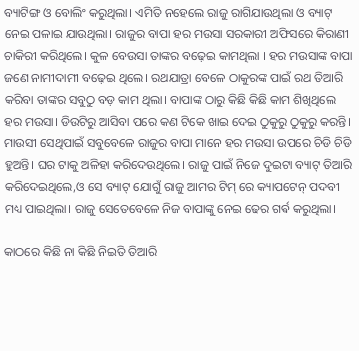ବ୍ୟାଟିଙ୍ଗ ଓ ବୋଲିଂ କରୁଥିଲା। ଏମିତି ନହେଲେ ରାଜୁ ରାଗିଯାଉଥିଲା ଓ ବ୍ୟାଟ୍ ନେଇ ପଳାଇ ଯାଉଥିଲା। ରାଜୁର ବାପା ହର ମଉସା ସରକାରୀ ଅଫିସରେ କିରାଣୀ ଚାକିରୀ କରିଥିଲେ। କୁଳ ବେଉସା ତାଙ୍କର ବଢ଼େଇ କାମଥିଲା । ହର ମଉସାଙ୍କ ବାପା ଜଣେ ନାମୀଦାମୀ ବଢ଼େଇ ଥିଲେ। ରଥଯାତ୍ରା ବେଳେ ଠାକୁରଙ୍କ ପାଇଁ ରଥ ତିଆରି କରିବା ତାଙ୍କର ସବୁଠୁ ବଡ଼ କାମ ଥିଲା। ବାପାଙ୍କ ଠାରୁ କିଛି କିଛି କାମ ଶିଖିଥିଲେ ହର ମଉସା। ଡିଉଟିରୁ ଆସିବା ପରେ କଣ ଟିକେ ଖାଇ ଦେଇ ଠୁକୁରୁ ଠୁକୁରୁ କରନ୍ତି। ମାଉସୀ ସେଥିପାଇଁ ସବୁବେଳେ ରାଜୁର ବାପା ମାନେ ହର ମଉସା ଉପରେ ଚିଡି ଚିଡି ହୁଅନ୍ତି। ଘର ଟାକୁ ଅଳିହା କରିଦେଉଥିଲେ। ରାଜୁ ପାଇଁ ନିଜେ ଦୁଇଟା ବ୍ୟାଟ୍ ତିଆରି କରିଦେଇଥିଲେ,ଓ ସେ ବ୍ୟାଟ୍ ଯୋଗୁଁ ରାଜୁ ଆମର ଟିମ୍ ରେ କ୍ୟାପଟେନ୍ ପଦବୀ ମଧ୍ୟ ପାଇଥିଲା। ରାଜୁ ସେତେବେଳେ ନିଜ ବାପାଙ୍କୁ ନେଇ ଢେର ଗର୍ଵ କରୁଥିଲା।

କାଠରେ କିଛି ନା କିଛି ନିଇତି ତିଆରି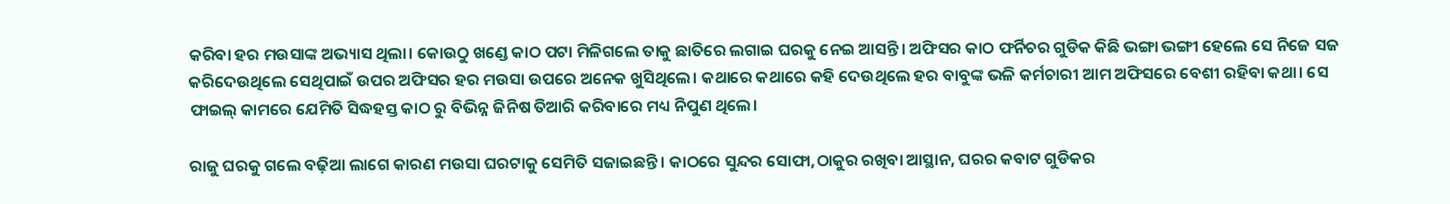କରିବା ହର ମଉସାଙ୍କ ଅଭ୍ୟାସ ଥିଲା। କୋଉଠୁ ଖଣ୍ଡେ କାଠ ପଟା ମିଳିଗଲେ ତାକୁ ଛାତିରେ ଲଗାଇ ଘରକୁ ନେଇ ଆସନ୍ତି। ଅଫିସର କାଠ ଫର୍ନିଚର ଗୁଡିକ କିଛି ଭଙ୍ଗା ଭଙ୍ଗୀ ହେଲେ ସେ ନିଜେ ସଜ କରିଦେଉଥିଲେ ସେଥିପାଇଁ ଉପର ଅଫିସର ହର ମଉସା ଉପରେ ଅନେକ ଖୁସିଥିଲେ। କଥାରେ କଥାରେ କହି ଦେଉଥିଲେ ହର ବାବୁଙ୍କ ଭଳି କର୍ମଚାରୀ ଆମ ଅଫିସରେ ବେଶୀ ରହିବା କଥା। ସେ ଫାଇଲ୍ କାମରେ ଯେମିତି ସିଦ୍ଧହସ୍ତ କାଠ ରୁ ବିଭିନ୍ନ ଜିନିଷ ତିଆରି କରିବାରେ ମଧ୍ୟ ନିପୁଣ ଥିଲେ।

ରାଜୁ ଘରକୁ ଗଲେ ବଢ଼ିଆ ଲାଗେ କାରଣ ମଉସା ଘରଟାକୁ ସେମିତି ସଜାଇଛନ୍ତି। କାଠରେ ସୁନ୍ଦର ସୋଫା,ଠାକୁର ରଖିବା ଆସ୍ଥାନ, ଘରର କବାଟ ଗୁଡିକର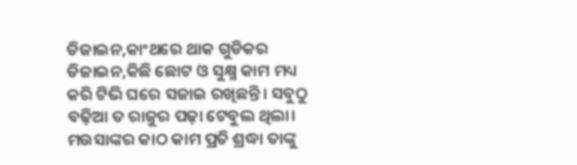ଡିଜାଇନ,କାଂଥରେ ଥାକ ଗୁଡିକର ଡିଜାଇନ,କିଛି ଛୋଟ ଓ ସୁକ୍ଷ୍ମ କାମ ମଧ୍ୟ କରି ଟିଭି ଘରେ ସଜାଇ ରଖିଛନ୍ତି। ସବୁଠୁ ବଢ଼ିଆ ତ ରାଜୁର ପଢ଼ା ଟେବୁଲ ଥିଲା। ମଉସାଙ୍କର କାଠ କାମ ପ୍ରତି ଶ୍ରଦ୍ଧା ତାଙ୍କୁ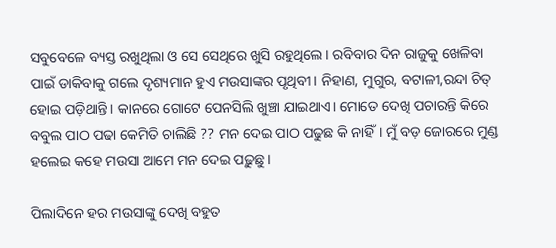ସବୁବେଳେ ବ୍ୟସ୍ତ ରଖୁଥିଲା ଓ ସେ ସେଥିରେ ଖୁସି ରହୁଥିଲେ। ରବିବାର ଦିନ ରାଜୁକୁ ଖେଳିବା ପାଇଁ ଡାକିବାକୁ ଗଲେ ଦୃଶ୍ୟମାନ ହୁଏ ମଉସାଙ୍କର ପୃଥିବୀ। ନିହାଣ, ମୁଗୁର, ବଟାଳୀ,ରନ୍ଦା ଚିତ୍ ହୋଇ ପଡ଼ିଥାନ୍ତି। କାନରେ ଗୋଟେ ପେନସିଲି ଖୁଞ୍ଚା ଯାଇଥାଏ। ମୋତେ ଦେଖି ପଚାରନ୍ତି କିରେ ବବୁଲ ପାଠ ପଢା କେମିତି ଚାଲିଛି ?? ମନ ଦେଇ ପାଠ ପଢୁଛ କି ନାହିଁ। ମୁଁ ବଡ଼ ଜୋରରେ ମୁଣ୍ଡ ହଲେଇ କହେ ମଉସା ଆମେ ମନ ଦେଇ ପଢ଼ୁଛୁ।

ପିଲାଦିନେ ହର ମଉସାଙ୍କୁ ଦେଖି ବହୁତ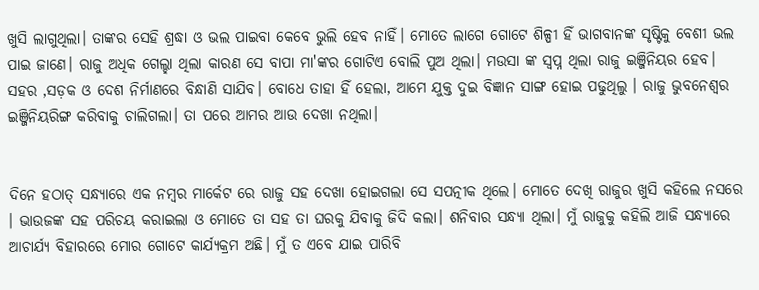ଖୁସି ଲାଗୁଥିଲା। ତାଙ୍କର ସେହି ଶ୍ରଦ୍ଧା ଓ ଭଲ ପାଇବା କେବେ ଭୁଲି ହେବ ନାହିଁ। ମୋତେ ଲାଗେ ଗୋଟେ ଶିଳ୍ପୀ ହିଁ ଭାଗବାନଙ୍କ ସୃଷ୍ଟିକୁ ବେଶୀ ଭଲ ପାଇ ଜାଣେ। ରାଜୁ ଅଧିକ ଗେଲ୍ହା ଥିଲା କାରଣ ସେ ବାପା ମା'ଙ୍କର ଗୋଟିଏ ବୋଲି ପୁଅ ଥିଲା। ମଉସା ଙ୍କ ସ୍ୱପ୍ନ ଥିଲା ରାଜୁ ଇଞ୍ଜିନିୟର ହେବ। ସହର ,ସଡ଼କ ଓ ଦେଶ ନିର୍ମାଣରେ ବିନ୍ଧାଣି ସାଯିବ। ବୋଧେ ତାହା ହିଁ ହେଲା, ଆମେ ଯୁକ୍ତ ଦୁଇ ବିଜ୍ଞାନ ସାଙ୍ଗ ହୋଇ ପଢୁଥିଲୁ । ରାଜୁ ଭୁବନେଶ୍ୱର ଇଞ୍ଜିନିୟରିଙ୍ଗ କରିବାକୁ ଚାଲିଗଲା। ତା ପରେ ଆମର ଆଉ ଦେଖା ନଥିଲା।


ଦିନେ ହଠାତ୍ ସନ୍ଧ୍ୟାରେ ଏକ ନମ୍ବର ମାର୍କେଟ ରେ ରାଜୁ ସହ ଦେଖା ହୋଇଗଲା ସେ ସପତ୍ନୀକ ଥିଲେ। ମୋତେ ଦେଖି ରାଜୁର ଖୁସି କହିଲେ ନସରେ । ଭାଉଜଙ୍କ ସହ ପରିଚୟ କରାଇଲା ଓ ମୋତେ ତା ସହ ତା ଘରକୁ ଯିବାକୁ ଜିଦି କଲା। ଶନିବାର ସନ୍ଧ୍ୟା ଥିଲା। ମୁଁ ରାଜୁକୁ କହିଲି ଆଜି ସନ୍ଧ୍ୟାରେ ଆଚାର୍ଯ୍ୟ ବିହାରରେ ମୋର ଗୋଟେ କାର୍ଯ୍ୟକ୍ରମ ଅଛି। ମୁଁ ତ ଏବେ ଯାଇ ପାରିବି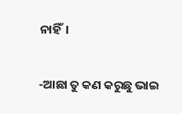ନାହିଁ।

-ଆଛା ତୁ କଣ କରୁଛୁ ଭାଇ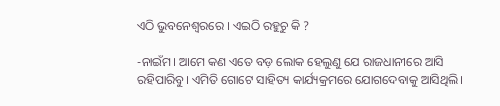ଏଠି ଭୁବନେଶ୍ୱରରେ । ଏଇଠି ରହୁଚୁ କି ?

-ନାଇଁମ। ଆମେ କଣ ଏତେ ବଡ଼ ଲୋକ ହେଲୁଣୁ ଯେ ରାଜଧାନୀରେ ଆସି ରହିପାରିବୁ। ଏମିତି ଗୋଟେ ସାହିତ୍ୟ କାର୍ଯ୍ୟକ୍ରମରେ ଯୋଗଦେବାକୁ ଆସିଥିଲି।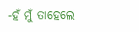-ହଁ ମୁଁ ତାହେଲେ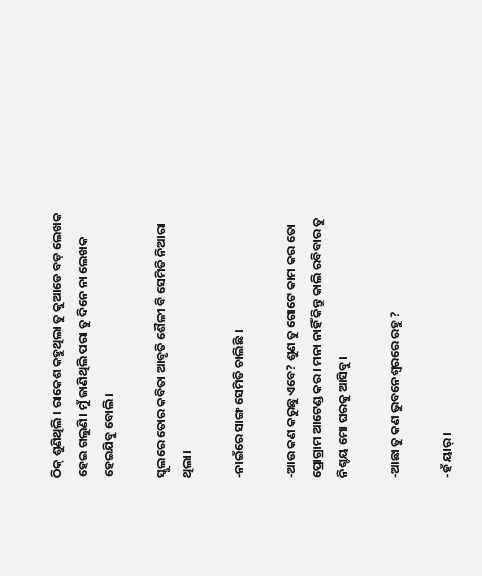ଠିକ୍ ଶୁଣିଥିଲି । ରାକେଶ କହୁଥିଲା ତୁ କୁଆଡେ ବଡ଼ ଲେଖକ ହେଇ ଗଲୁଣି। ମୁଁ ଜାଣିଥିଲି ପରା ତୁ ଦିନେ ନା ଲେଖକ ହେଇଯିବୁ ବୋଲି।

ସ୍କୁଲରେ ତୋର କବିତା ଆବୃତି ଶୈଳୀ ବି ସେମିତି ନିଆରା ଥିଲା।

-ନାଇଁରେ ସାଙ୍ଗ ସେମିତି ଚାଲିଛି ।

-ଆଉ କଣ କରୁଛୁ ଏବେ? ଶୁଣ ତୁ ଗୋଟେ କାମ କର ତୋ ପ୍ରୋଗ୍ରାମ ଆଟେଣ୍ଡ କର । ମନା ନାହିଁ କିନ୍ତୁ କାଲି ରବିବାର ତୁ ନିଶ୍ଚୟ ମୋ ଘରକୁ ଆସିବୁ।

-ଆଛା ତୁ କଣ ଭୁବନେଶ୍ୱରରେ ରହୁ ?

-ହଁ ୟାର୍।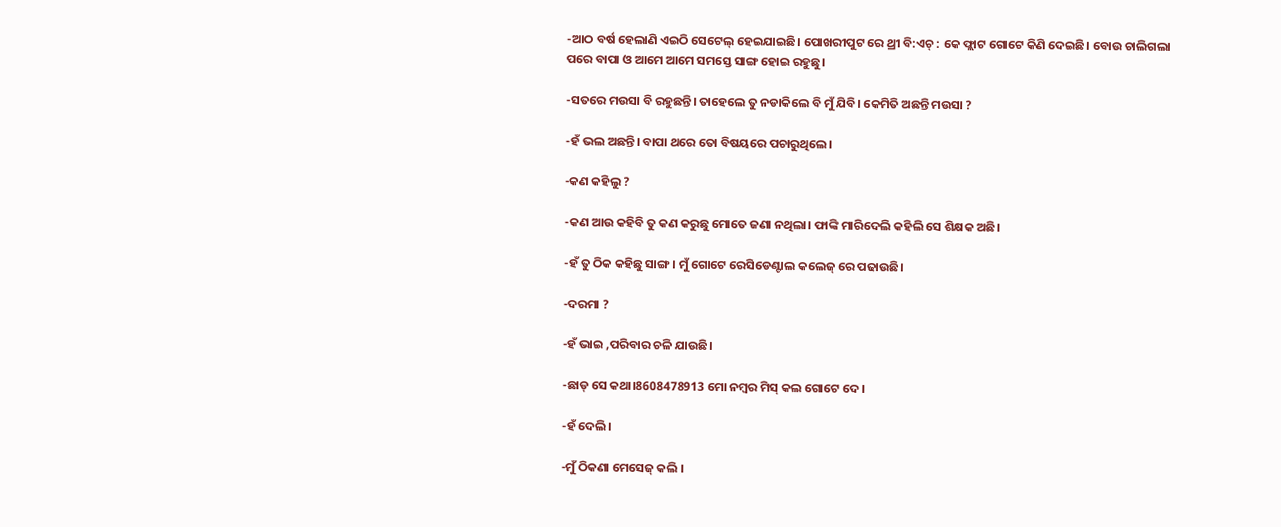-ଆଠ ବର୍ଷ ହେଲାଣି ଏଇଠି ସେଟେଲ୍ ହେଇଯାଇଛି। ପୋଖରୀପୁଟ ରେ ଥ୍ରୀ ବି:ଏଚ୍ : କେ ଫ୍ଲାଟ ଗୋଟେ କିଣି ଦେଇଛି। ବୋଉ ଚାଲିଗଲା ପରେ ବାପା ଓ ଆମେ ଆମେ ସମସ୍ତେ ସାଙ୍ଗ ହୋଇ ରହୁଛୁ।

-ସତରେ ମଉସା ବି ରହୁଛନ୍ତି। ତାହେଲେ ତୁ ନଡାକିଲେ ବି ମୁଁ ଯିବି। କେମିତି ଅଛନ୍ତି ମଉସା ?

-ହଁ ଭଲ ଅଛନ୍ତି। ବାପା ଥରେ ତୋ ବିଷୟରେ ପଚାରୁଥିଲେ।

-କଣ କହିଲୁ ?

-କଣ ଆଉ କହିବି ତୁ କଣ କରୁଛୁ ମୋତେ ଜଣା ନଥିଲା। ଫାଙ୍କି ମାରିଦେଲି କହିଲି ସେ ଶିକ୍ଷକ ଅଛି।

-ହଁ ତୁ ଠିକ କହିଛୁ ସାଙ୍ଗ। ମୁଁ ଗୋଟେ ରେସିଡେଣ୍ଟାଲ କଲେଜ୍ ରେ ପଢାଉଛି।

-ଦରମା ?

-ହଁ ଭାଇ ,ପରିବାର ଚଳି ଯାଉଛି।

-ଛାଡ୍ ସେ କଥା।8608478913 ମୋ ନମ୍ବର ମିସ୍ କଲ ଗୋଟେ ଦେ।

-ହଁ ଦେଲି।

-ମୁଁ ଠିକଣା ମେସେଜ୍ କଲି ।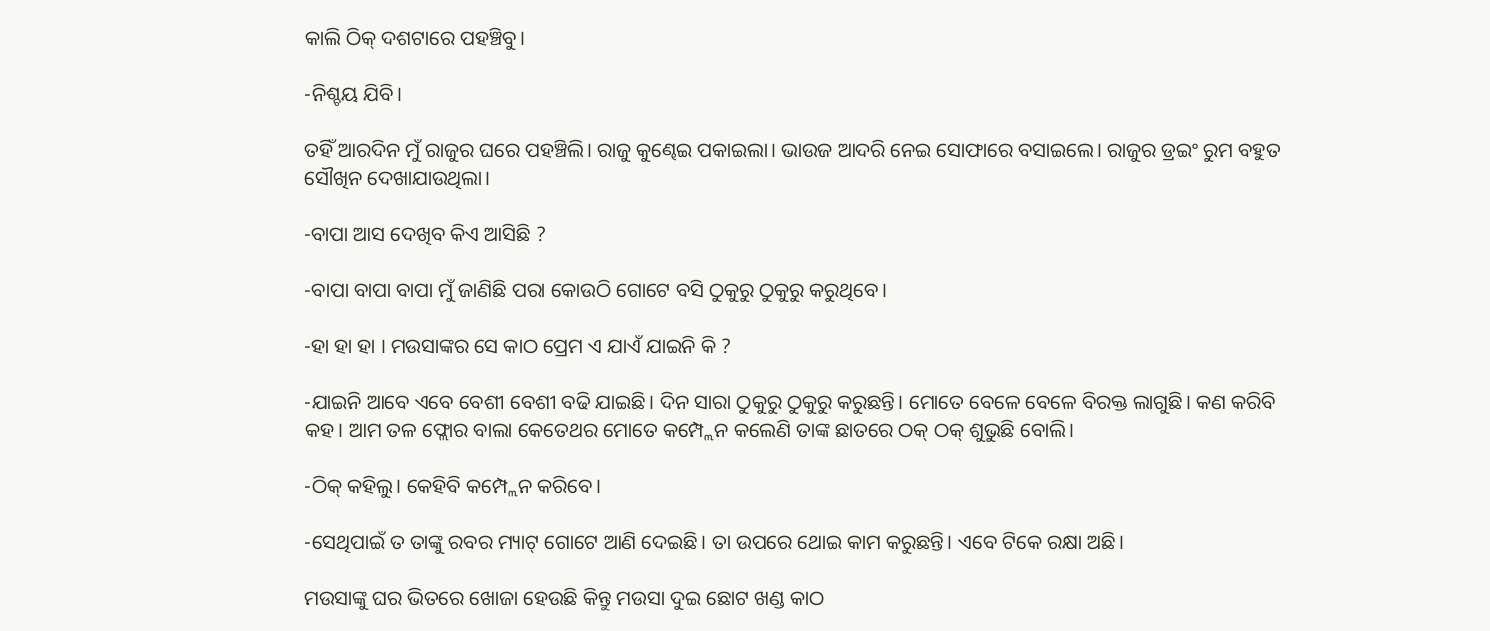କାଲି ଠିକ୍ ଦଶଟାରେ ପହଞ୍ଚିବୁ।

-ନିଶ୍ଚୟ ଯିବି।

ତହିଁ ଆରଦିନ ମୁଁ ରାଜୁର ଘରେ ପହଞ୍ଚିଲି। ରାଜୁ କୁଣ୍ଢେଇ ପକାଇଲା। ଭାଉଜ ଆଦରି ନେଇ ସୋଫାରେ ବସାଇଲେ। ରାଜୁର ଡ୍ରଇଂ ରୁମ ବହୁତ ସୌଖିନ ଦେଖାଯାଉଥିଲା।

-ବାପା ଆସ ଦେଖିବ କିଏ ଆସିଛି ?

-ବାପା ବାପା ବାପା ମୁଁ ଜାଣିଛି ପରା କୋଉଠି ଗୋଟେ ବସି ଠୁକୁରୁ ଠୁକୁରୁ କରୁଥିବେ।

-ହା ହା ହା । ମଉସାଙ୍କର ସେ କାଠ ପ୍ରେମ ଏ ଯାଏଁ ଯାଇନି କି ?

-ଯାଇନି ଆବେ ଏବେ ବେଶୀ ବେଶୀ ବଢି ଯାଇଛି। ଦିନ ସାରା ଠୁକୁରୁ ଠୁକୁରୁ କରୁଛନ୍ତି। ମୋତେ ବେଳେ ବେଳେ ବିରକ୍ତ ଲାଗୁଛି। କଣ କରିବି କହ। ଆମ ତଳ ଫ୍ଲୋର ବାଲା କେତେଥର ମୋତେ କମ୍ପ୍ଲେନ କଲେଣି ତାଙ୍କ ଛାତରେ ଠକ୍ ଠକ୍ ଶୁଭୁଛି ବୋଲି।

-ଠିକ୍ କହିଲୁ। କେହିବି କମ୍ପ୍ଲେନ କରିବେ।

-ସେଥିପାଇଁ ତ ତାଙ୍କୁ ରବର ମ୍ୟାଟ୍ ଗୋଟେ ଆଣି ଦେଇଛି। ତା ଉପରେ ଥୋଇ କାମ କରୁଛନ୍ତି। ଏବେ ଟିକେ ରକ୍ଷା ଅଛି।

ମଉସାଙ୍କୁ ଘର ଭିତରେ ଖୋଜା ହେଉଛି କିନ୍ତୁ ମଉସା ଦୁଇ ଛୋଟ ଖଣ୍ଡ କାଠ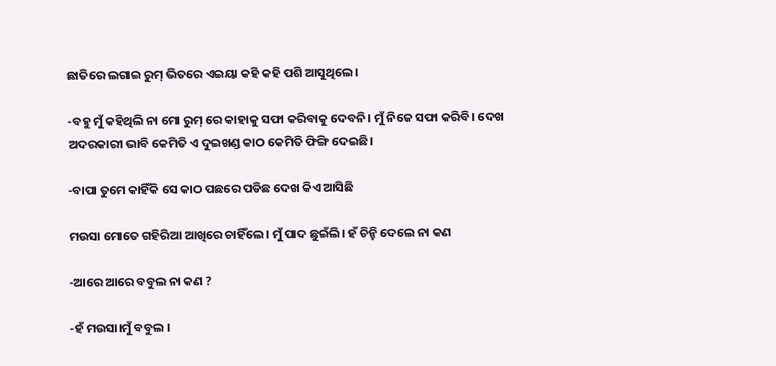ଛାତିରେ ଲଗାଇ ରୁମ୍ ଭିତରେ ଏଇୟା କହି କହି ପଶି ଆସୁଥିଲେ।

-ବହୁ ମୁଁ କହିଥିଲି ନା ମୋ ରୁମ୍ ରେ କାହାକୁ ସଫା କରିବାକୁ ଦେବନି। ମୁଁ ନିଜେ ସଫା କରିବି। ଦେଖ ଅଦରକାରୀ ଭାବି କେମିତି ଏ ଦୁଇଖଣ୍ଡ କାଠ କେମିତି ଫିଙ୍ଗି ଦେଇଛି।

-ବାପା ତୁମେ କାହିଁକି ସେ କାଠ ପଛରେ ପଡିଛ ଦେଖ କିଏ ଆସିଛି

ମଉସା ମୋତେ ଗହିରିଆ ଆଖିରେ ଚାହିଁଲେ। ମୁଁ ପାଦ ଛୁଇଁଲି। ହଁ ଚିନ୍ହି ଦେଲେ ନା କଣ

-ଆରେ ଆରେ ବବୁଲ ନା କଣ ?

-ହଁ ମଉସା।ମୁଁ ବବୁଲ ।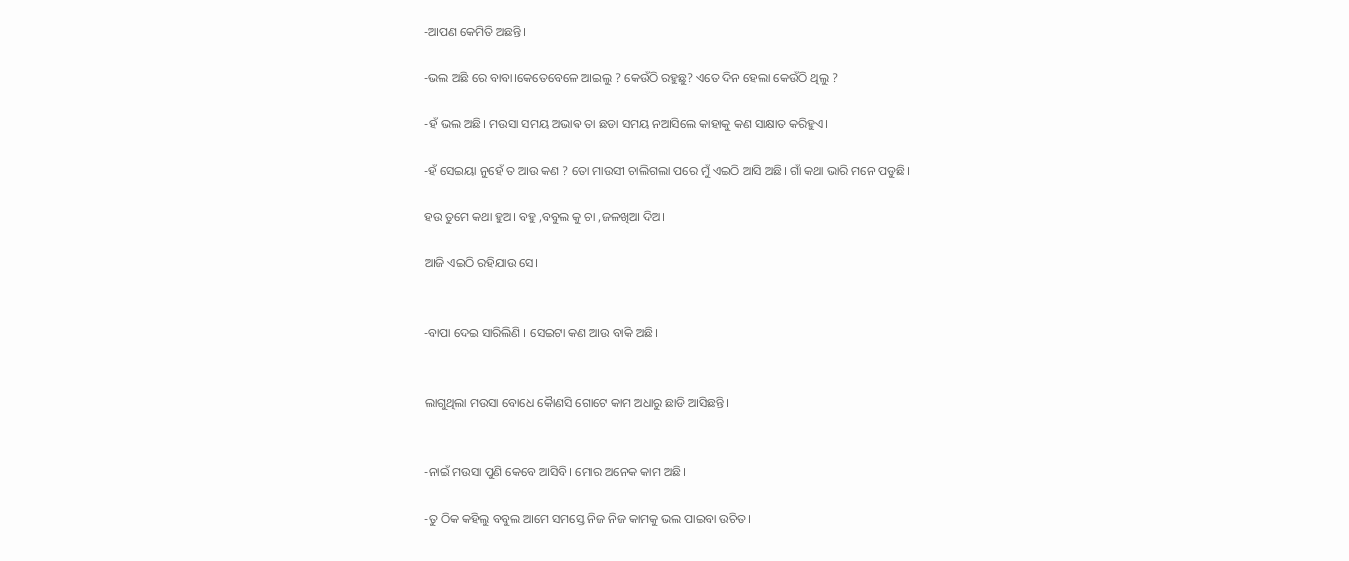-ଆପଣ କେମିତି ଅଛନ୍ତି।

-ଭଲ ଅଛି ରେ ବାବା।କେତେବେଳେ ଆଇଲୁ ? କେଉଁଠି ରହୁଛୁ? ଏତେ ଦିନ ହେଲା କେଉଁଠି ଥିଲୁ ?

-ହଁ ଭଲ ଅଛି। ମଉସା ସମୟ ଅଭାଵ ତା ଛଡା ସମୟ ନଆସିଲେ କାହାକୁ କଣ ସାକ୍ଷାତ କରିହୁଏ।

-ହଁ ସେଇୟା ନୁହେଁ ତ ଆଉ କଣ ? ତୋ ମାଉସୀ ଚାଲିଗଲା ପରେ ମୁଁ ଏଇଠି ଆସି ଅଛି। ଗାଁ କଥା ଭାରି ମନେ ପଡୁଛି।

ହଉ ତୁମେ କଥା ହୁଅ। ବହୁ ,ବବୁଲ କୁ ଚା ,ଜଳଖିଆ ଦିଅ।

ଆଜି ଏଇଠି ରହିଯାଉ ସେ।


-ବାପା ଦେଇ ସାରିଲିଣି । ସେଇଟା କଣ ଆଉ ବାକି ଅଛି।


ଲାଗୁଥିଲା ମଉସା ବୋଧେ କୋୖଣସି ଗୋଟେ କାମ ଅଧାରୁ ଛାଡି ଆସିଛନ୍ତି।


-ନାଇଁ ମଉସା ପୁଣି କେବେ ଆସିବି। ମୋର ଅନେକ କାମ ଅଛି।

-ତୁ ଠିକ କହିଲୁ ବବୁଲ ଆମେ ସମସ୍ତେ ନିଜ ନିଜ କାମକୁ ଭଲ ପାଇବା ଉଚିତ।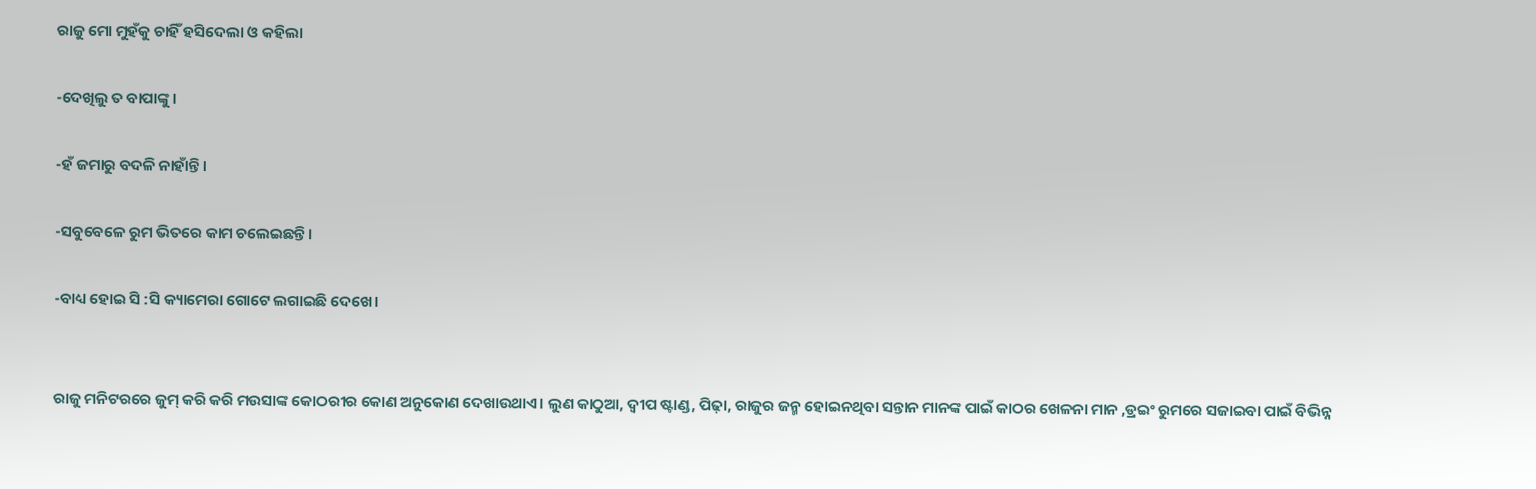ରାଜୁ ମୋ ମୁହଁକୁ ଚାହିଁ ହସିଦେଲା ଓ କହିଲା

-ଦେଖିଲୁ ତ ବାପାଙ୍କୁ ।

-ହଁ ଜମାରୁ ବଦଳି ନାହାଁନ୍ତି।

-ସବୁବେଳେ ରୁମ ଭିତରେ କାମ ଚଲେଇଛନ୍ତି।

-ବାଧ୍ୟ ହୋଇ ସି :ସି କ୍ୟାମେରା ଗୋଟେ ଲଗାଇଛି ଦେଖେ।


ରାଜୁ ମନିଟରରେ ଜୁମ୍ କରି କରି ମଉସାଙ୍କ କୋଠରୀର କୋଣ ଅନୁକୋଣ ଦେଖାଉଥାଏ। ଲୁଣ କାଠୁଆ, ଦ୍ବୀପ ଷ୍ଟାଣ୍ଡ, ପିଢ଼ା, ରାଜୁର ଜନ୍ମ ହୋଇନଥିବା ସନ୍ତାନ ମାନଙ୍କ ପାଇଁ କାଠର ଖେଳନା ମାନ ,ଡ୍ରଇଂ ରୁମରେ ସଜାଇବା ପାଇଁ ବିଭିନ୍ନ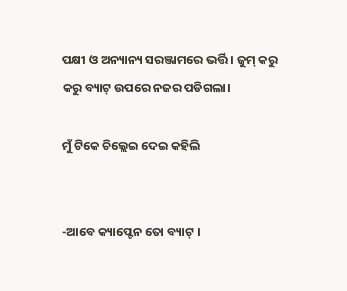ପକ୍ଷୀ ଓ ଅନ୍ୟାନ୍ୟ ସରଞ୍ଜାମରେ ଭର୍ତ୍ତି । ଜୁମ୍ କରୁ କରୁ ବ୍ୟାଟ୍ ଉପରେ ନଜର ପଡିଗଲା।

ମୁଁ ଟିକେ ଚିଲ୍ଲେଇ ଦେଇ କହିଲି


-ଆବେ କ୍ୟାପ୍ଟେନ ତୋ ବ୍ୟାଟ୍ ।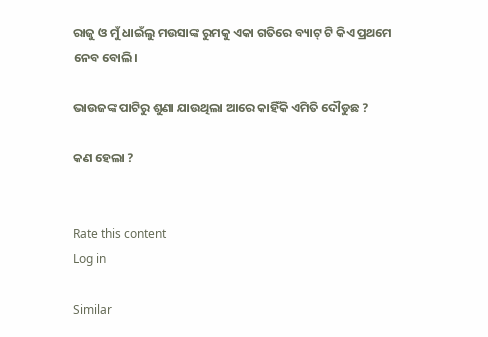ରାଜୁ ଓ ମୁଁ ଧାଇଁଲୁ ମଉସାଙ୍କ ରୁମକୁ ଏକା ଗତିରେ ବ୍ୟାଟ୍ ଟି କିଏ ପ୍ରଥମେ ନେବ ବୋଲି।

ଭାଉଜଙ୍କ ପାଟିରୁ ଶୁଣା ଯାଉଥିଲା ଆରେ କାହିଁକି ଏମିତି ଦୌଡୁଛ ?

କଣ ହେଲା ?


Rate this content
Log in

Similar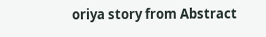oriya story from Abstract